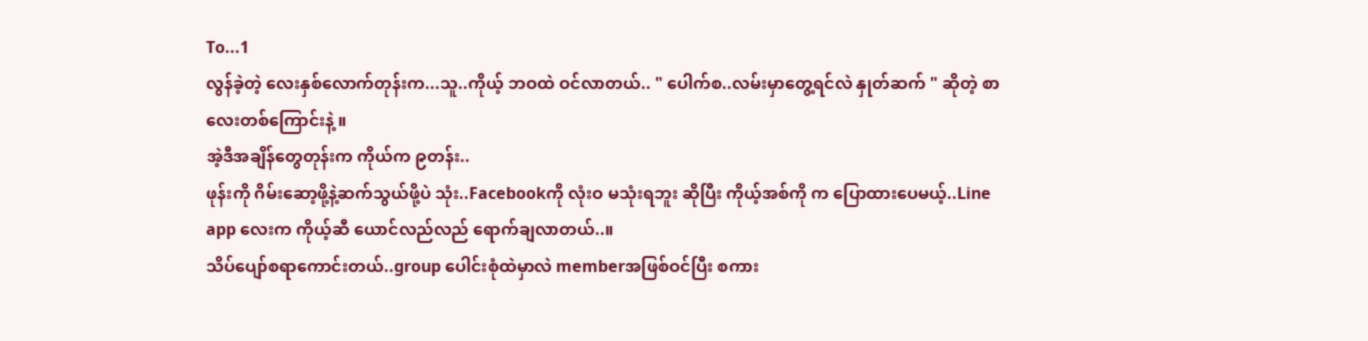To...1
လွန်ခဲ့တဲ့ လေးနှစ်လောက်တုန်းက...သူ..ကိုယ့် ဘဝထဲ ဝင်လာတယ်.. " ပေါက်စ..လမ်းမှာတွေ့ရင်လဲ နှုတ်ဆက် " ဆိုတဲ့ စာလေးတစ်ကြောင်းနဲ့ ။
အဲ့ဒီအချိန်တွေတုန်းက ကိုယ်က ၉တန်း..
ဖုန်းကို ဂိမ်းဆော့ဖို့နဲ့ဆက်သွယ်ဖို့ပဲ သုံး..Facebookကို လုံးဝ မသုံးရဘူး ဆိုပြီး ကိုယ့်အစ်ကို က ပြောထားပေမယ့်..Line app လေးက ကိုယ့်ဆီ ယောင်လည်လည် ရောက်ချလာတယ်..။
သိပ်ပျော်စရာကောင်းတယ်..group ပေါင်းစုံထဲမှာလဲ memberအဖြစ်ဝင်ပြီး စကား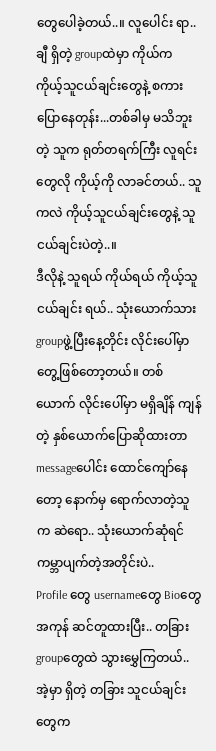တွေပေါခဲ့တယ်..။ လူပေါင်း ရာ..ချီ ရှိတဲ့ groupထဲမှာ ကိုယ်က ကိုယ့်သူငယ်ချင်းတွေနဲ့ စကားပြောနေတုန်း...တစ်ခါမှ မသိဘူးတဲ့ သူက ရုတ်တရက်ကြီး လူရင်းတွေလို ကိုယ့်ကို လာခင်တယ်.. သူကလဲ ကိုယ့်သူငယ်ချင်းတွေနဲ့ သူငယ်ချင်းပဲတဲ့..။
ဒီလိုနဲ့ သူရယ် ကိုယ်ရယ် ကိုယ့်သူငယ်ချင်း ရယ်.. သုံးယောက်သား groupဖွဲ့ပြီးနေ့တိုင်း လိုင်းပေါ်မှာ တွေ့ဖြစ်တော့တယ်။ တစ်ယောက် လိုင်းပေါ်မှာ မရှိချိန် ကျန်တဲ့ နှစ်ယောက်ပြောဆိုထားတာ messageပေါင်း ထောင်ကျော်နေတော့ နောက်မှ ရောက်လာတဲ့သူက ဆဲရော.. သုံးယောက်ဆုံရင် ကမ္ဘာပျက်တဲ့အတိုင်းပဲ..
Profile တွေ usernameတွေ Bioတွေ အကုန် ဆင်တူထားပြီး.. တခြားgroupတွေထဲ သွားမွှေကြတယ်.. အဲ့မှာ ရှိတဲ့ တခြား သူငယ်ချင်းတွေက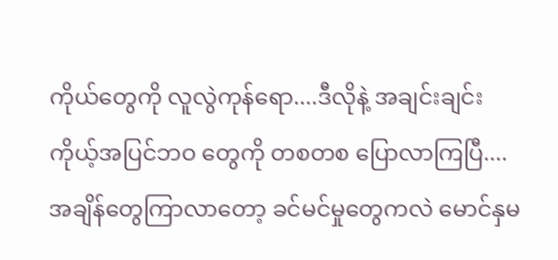ကိုယ်တွေကို လူလွဲကုန်ရော....ဒီလိုနဲ့ အချင်းချင်း ကိုယ့်အပြင်ဘဝ တွေကို တစတစ ပြောလာကြပြီ.... အချိန်တွေကြာလာတော့ ခင်မင်မှုတွေကလဲ မောင်နှမ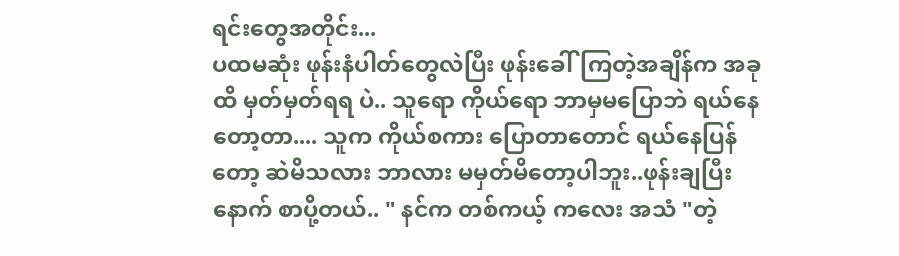ရင်းတွေအတိုင်း...
ပထမဆုံး ဖုန်းနံပါတ်တွေလဲပြီး ဖုန်းခေါ်ကြတဲ့အချိန်က အခုထိ မှတ်မှတ်ရရ ပဲ.. သူရော ကိုယ်ရော ဘာမှမပြောဘဲ ရယ်နေတော့တာ.... သူက ကိုယ်စကား ပြောတာတောင် ရယ်နေပြန်တော့ ဆဲမိသလား ဘာလား မမှတ်မိတော့ပါဘူး..ဖုန်းချပြီး နောက် စာပို့တယ်.. " နင်က တစ်ကယ့် ကလေး အသံ "တဲ့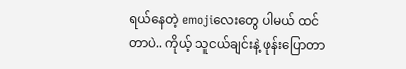ရယ်နေတဲ့ emojiလေးတွေ ပါမယ် ထင်တာပဲ.. ကိုယ့် သူငယ်ချင်းနဲ့ ဖုန်းပြောတာ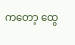ကတော့ ထွေ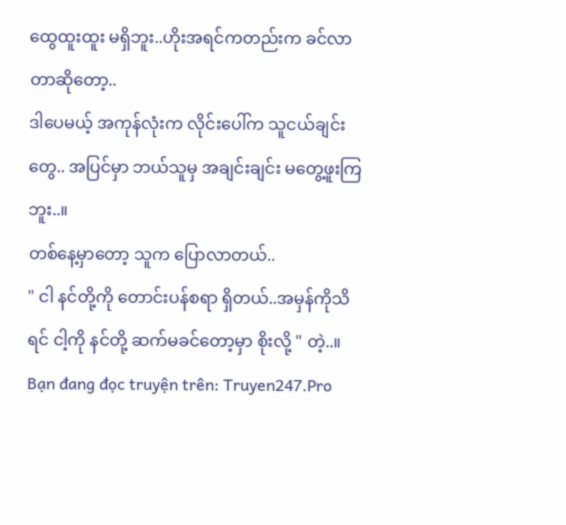ထွေထူးထူး မရှိဘူး..ဟိုးအရင်ကတည်းက ခင်လာတာဆိုတော့..
ဒါပေမယ့် အကုန်လုံးက လိုင်းပေါ်က သူငယ်ချင်းတွေ.. အပြင်မှာ ဘယ်သူမှ အချင်းချင်း မတွေ့ဖူးကြဘူး..။
တစ်နေ့မှာတော့ သူက ပြောလာတယ်..
" ငါ နင်တို့ကို တောင်းပန်စရာ ရှိတယ်..အမှန်ကိုသိရင် ငါ့ကို နင်တို့ ဆက်မခင်တော့မှာ စိုးလို့ " တဲ့..။
Bạn đang đọc truyện trên: Truyen247.Pro